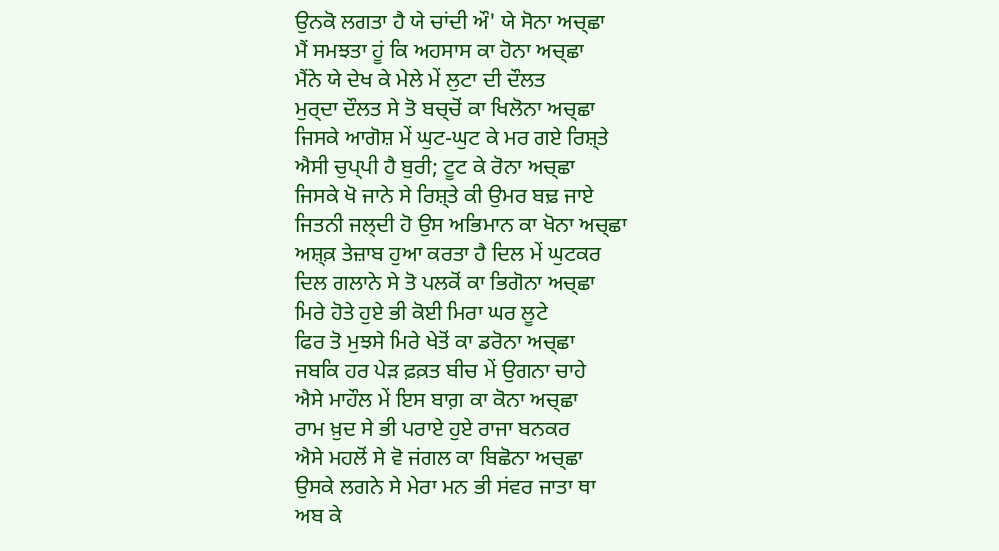ਉਨਕੋ ਲਗਤਾ ਹੈ ਯੇ ਚਾਂਦੀ ਔ' ਯੇ ਸੋਨਾ ਅਚ੍ਛਾ
ਮੈਂ ਸਮਝਤਾ ਹੂਂ ਕਿ ਅਹਸਾਸ ਕਾ ਹੋਨਾ ਅਚ੍ਛਾ
ਮੈਂਨੇ ਯੇ ਦੇਖ ਕੇ ਮੇਲੇ ਮੇਂ ਲੁਟਾ ਦੀ ਦੌਲਤ
ਮੁਰ੍ਦਾ ਦੌਲਤ ਸੇ ਤੋ ਬਚ੍ਚੋਂ ਕਾ ਖਿਲੋਨਾ ਅਚ੍ਛਾ
ਜਿਸਕੇ ਆਗੋਸ਼ ਮੇਂ ਘੁਟ-ਘੁਟ ਕੇ ਮਰ ਗਏ ਰਿਸ਼੍ਤੇ
ਐਸੀ ਚੁਪ੍ਪੀ ਹੈ ਬੁਰੀ; ਟੂਟ ਕੇ ਰੋਨਾ ਅਚ੍ਛਾ
ਜਿਸਕੇ ਖੋ ਜਾਨੇ ਸੇ ਰਿਸ਼੍ਤੇ ਕੀ ਉਮਰ ਬਢ਼ ਜਾਏ
ਜਿਤਨੀ ਜਲ੍ਦੀ ਹੋ ਉਸ ਅਭਿਮਾਨ ਕਾ ਖੋਨਾ ਅਚ੍ਛਾ
ਅਸ਼੍ਕ਼ ਤੇਜ਼ਾਬ ਹੁਆ ਕਰਤਾ ਹੈ ਦਿਲ ਮੇਂ ਘੁਟਕਰ
ਦਿਲ ਗਲਾਨੇ ਸੇ ਤੋ ਪਲਕੋਂ ਕਾ ਭਿਗੋਨਾ ਅਚ੍ਛਾ
ਮਿਰੇ ਹੋਤੇ ਹੁਏ ਭੀ ਕੋਈ ਮਿਰਾ ਘਰ ਲੂਟੇ
ਫਿਰ ਤੋ ਮੁਝਸੇ ਮਿਰੇ ਖੇਤੋਂ ਕਾ ਡਰੋਨਾ ਅਚ੍ਛਾ
ਜਬਕਿ ਹਰ ਪੇਡ਼ ਫ਼ਕ਼ਤ ਬੀਚ ਮੇਂ ਉਗਨਾ ਚਾਹੇ
ਐਸੇ ਮਾਹੌਲ ਮੇਂ ਇਸ ਬਾਗ਼ ਕਾ ਕੋਨਾ ਅਚ੍ਛਾ
ਰਾਮ ਖ਼ੁਦ ਸੇ ਭੀ ਪਰਾਏ ਹੁਏ ਰਾਜਾ ਬਨਕਰ
ਐਸੇ ਮਹਲੋਂ ਸੇ ਵੋ ਜਂਗਲ ਕਾ ਬਿਛੋਨਾ ਅਚ੍ਛਾ
ਉਸਕੇ ਲਗਨੇ ਸੇ ਮੇਰਾ ਮਨ ਭੀ ਸਂਵਰ ਜਾਤਾ ਥਾ
ਅਬ ਕੇ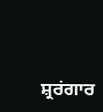ਸ਼੍ਰਰਂਗਾਰ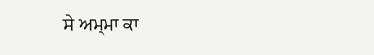ਸੇ ਅਮ੍ਮਾ ਕਾ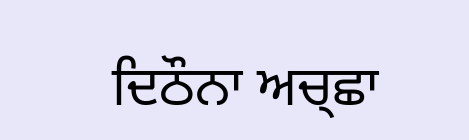ਦਿਠੌਨਾ ਅਚ੍ਛਾ